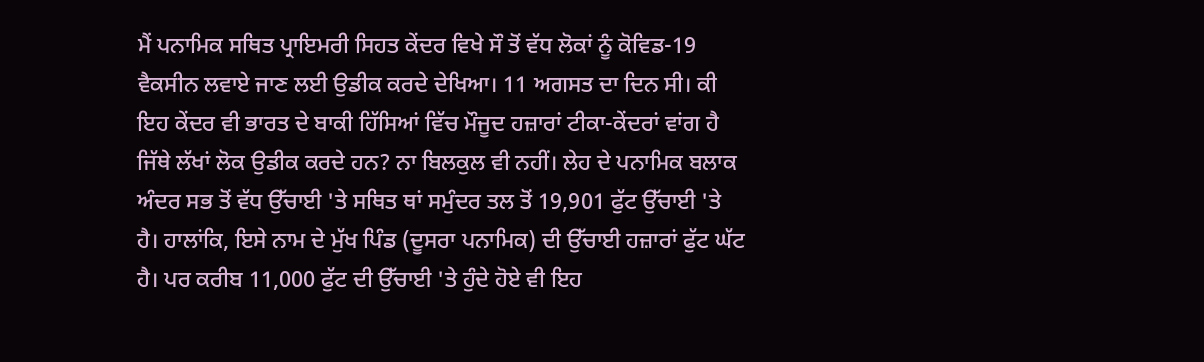ਮੈਂ ਪਨਾਮਿਕ ਸਥਿਤ ਪ੍ਰਾਇਮਰੀ ਸਿਹਤ ਕੇਂਦਰ ਵਿਖੇ ਸੌ ਤੋਂ ਵੱਧ ਲੋਕਾਂ ਨੂੰ ਕੋਵਿਡ-19 ਵੈਕਸੀਨ ਲਵਾਏ ਜਾਣ ਲਈ ਉਡੀਕ ਕਰਦੇ ਦੇਖਿਆ। 11 ਅਗਸਤ ਦਾ ਦਿਨ ਸੀ। ਕੀ ਇਹ ਕੇਂਦਰ ਵੀ ਭਾਰਤ ਦੇ ਬਾਕੀ ਹਿੱਸਿਆਂ ਵਿੱਚ ਮੌਜੂਦ ਹਜ਼ਾਰਾਂ ਟੀਕਾ-ਕੇਂਦਰਾਂ ਵਾਂਗ ਹੈ ਜਿੱਥੇ ਲੱਖਾਂ ਲੋਕ ਉਡੀਕ ਕਰਦੇ ਹਨ? ਨਾ ਬਿਲਕੁਲ ਵੀ ਨਹੀਂ। ਲੇਹ ਦੇ ਪਨਾਮਿਕ ਬਲਾਕ ਅੰਦਰ ਸਭ ਤੋਂ ਵੱਧ ਉੱਚਾਈ 'ਤੇ ਸਥਿਤ ਥਾਂ ਸਮੁੰਦਰ ਤਲ ਤੋਂ 19,901 ਫੁੱਟ ਉੱਚਾਈ 'ਤੇ ਹੈ। ਹਾਲਾਂਕਿ, ਇਸੇ ਨਾਮ ਦੇ ਮੁੱਖ ਪਿੰਡ (ਦੂਸਰਾ ਪਨਾਮਿਕ) ਦੀ ਉੱਚਾਈ ਹਜ਼ਾਰਾਂ ਫੁੱਟ ਘੱਟ ਹੈ। ਪਰ ਕਰੀਬ 11,000 ਫੁੱਟ ਦੀ ਉੱਚਾਈ 'ਤੇ ਹੁੰਦੇ ਹੋਏ ਵੀ ਇਹ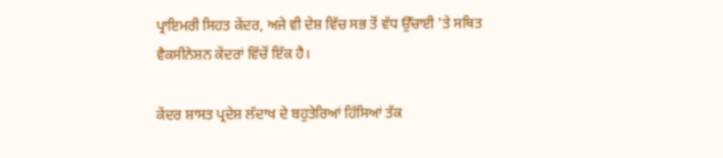ਪ੍ਰਾਇਮਰੀ ਸਿਹਤ ਕੇਂਦਰ, ਅਜੇ ਵੀ ਦੇਸ਼ ਵਿੱਚ ਸਭ ਤੋਂ ਵੱਧ ਉੱਚਾਈ 'ਤੇ ਸਥਿਤ ਵੈਕਸੀਨੇਸ਼ਨ ਕੇਂਦਰਾਂ ਵਿੱਚੋਂ ਇੱਕ ਹੈ।

ਕੇਂਦਰ ਸ਼ਾਸਤ ਪ੍ਰਦੇਸ਼ ਲੱਦਾਖ ਦੇ ਬਹੁਤੇਰਿਆਂ ਹਿੱਸਿਆਂ ਤੱਕ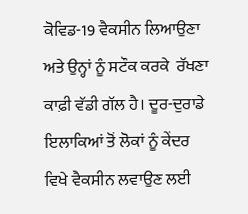ਕੋਵਿਡ-19 ਵੈਕਸੀਨ ਲਿਆਉਣਾ ਅਤੇ ਉਨ੍ਹਾਂ ਨੂੰ ਸਟੌਕ ਕਰਕੇ  ਰੱਖਣਾ ਕਾਫ਼ੀ ਵੱਡੀ ਗੱਲ ਹੈ। ਦੂਰ-ਦੁਰਾਡੇ ਇਲਾਕਿਆਂ ਤੋਂ ਲੋਕਾਂ ਨੂੰ ਕੇਂਦਰ ਵਿਖੇ ਵੈਕਸੀਨ ਲਵਾਉਣ ਲਈ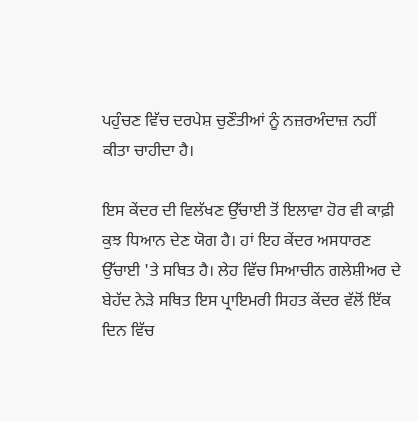ਪਹੁੰਚਣ ਵਿੱਚ ਦਰਪੇਸ਼ ਚੁਣੌਤੀਆਂ ਨੂੰ ਨਜ਼ਰਅੰਦਾਜ਼ ਨਹੀਂ ਕੀਤਾ ਚਾਹੀਦਾ ਹੈ।

ਇਸ ਕੇਂਦਰ ਦੀ ਵਿਲੱਖਣ ਉੱਚਾਈ ਤੋਂ ਇਲਾਵਾ ਹੋਰ ਵੀ ਕਾਫ਼ੀ ਕੁਝ ਧਿਆਨ ਦੇਣ ਯੋਗ ਹੈ। ਹਾਂ ਇਹ ਕੇਂਦਰ ਅਸਧਾਰਣ ਉੱਚਾਈ 'ਤੇ ਸਥਿਤ ਹੈ। ਲੇਹ ਵਿੱਚ ਸਿਆਚੀਨ ਗਲੇਸ਼ੀਅਰ ਦੇ ਬੇਹੱਦ ਨੇੜੇ ਸਥਿਤ ਇਸ ਪ੍ਰਾਇਮਰੀ ਸਿਹਤ ਕੇਂਦਰ ਵੱਲੋਂ ਇੱਕ ਦਿਨ ਵਿੱਚ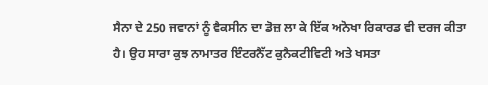ਸੈਨਾ ਦੇ 250 ਜਵਾਨਾਂ ਨੂੰ ਵੈਕਸੀਨ ਦਾ ਡੋਜ਼ ਲਾ ਕੇ ਇੱਕ ਅਨੋਖਾ ਰਿਕਾਰਡ ਵੀ ਦਰਜ ਕੀਤਾ ਹੈ। ਉਹ ਸਾਰਾ ਕੁਝ ਨਾਮਾਤਰ ਇੰਟਰਨੈੱਟ ਕੁਨੈਕਟੀਵਿਟੀ ਅਤੇ ਖਸਤਾ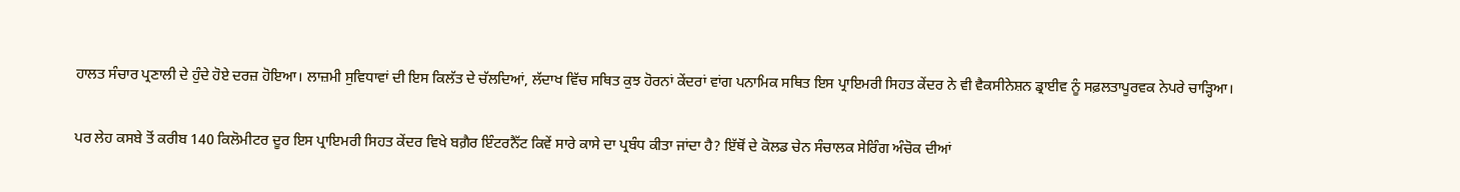ਹਾਲਤ ਸੰਚਾਰ ਪ੍ਰਣਾਲੀ ਦੇ ਹੁੰਦੇ ਹੋਏ ਦਰਜ਼ ਹੋਇਆ। ਲਾਜ਼ਮੀ ਸੁਵਿਧਾਵਾਂ ਦੀ ਇਸ ਕਿਲੱਤ ਦੇ ਚੱਲਦਿਆਂ, ਲੱਦਾਖ ਵਿੱਚ ਸਥਿਤ ਕੁਝ ਹੋਰਨਾਂ ਕੇਂਦਰਾਂ ਵਾਂਗ ਪਨਾਮਿਕ ਸਥਿਤ ਇਸ ਪ੍ਰਾਇਮਰੀ ਸਿਹਤ ਕੇਂਦਰ ਨੇ ਵੀ ਵੈਕਸੀਨੇਸ਼ਨ ਡ੍ਰਾਈਵ ਨੂੰ ਸਫ਼ਲਤਾਪੂਰਵਕ ਨੇਪਰੇ ਚਾੜ੍ਹਿਆ।

ਪਰ ਲੇਹ ਕਸਬੇ ਤੋਂ ਕਰੀਬ 140 ਕਿਲੋਮੀਟਰ ਦੂਰ ਇਸ ਪ੍ਰਾਇਮਰੀ ਸਿਹਤ ਕੇਂਦਰ ਵਿਖੇ ਬਗ਼ੈਰ ਇੰਟਰਨੈੱਟ ਕਿਵੇਂ ਸਾਰੇ ਕਾਸੇ ਦਾ ਪ੍ਰਬੰਧ ਕੀਤਾ ਜਾਂਦਾ ਹੈ? ਇੱਥੋਂ ਦੇ ਕੋਲਡ ਚੇਨ ਸੰਚਾਲਕ ਸੇਰਿੰਗ ਅੰਚੋਕ ਦੀਆਂ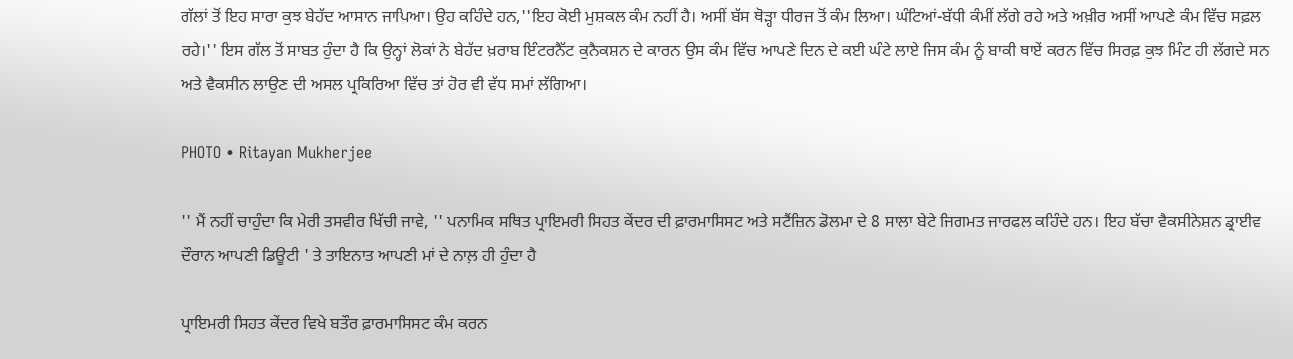ਗੱਲਾਂ ਤੋਂ ਇਹ ਸਾਰਾ ਕੁਝ ਬੇਹੱਦ ਆਸਾਨ ਜਾਪਿਆ। ਉਹ ਕਹਿੰਦੇ ਹਨ,''ਇਹ ਕੋਈ ਮੁਸ਼ਕਲ ਕੰਮ ਨਹੀਂ ਹੈ। ਅਸੀਂ ਬੱਸ ਥੋੜ੍ਹਾ ਧੀਰਜ ਤੋਂ ਕੰਮ ਲਿਆ। ਘੰਟਿਆਂ-ਬੱਧੀ ਕੰਮੀਂ ਲੱਗੇ ਰਹੇ ਅਤੇ ਅਖ਼ੀਰ ਅਸੀਂ ਆਪਣੇ ਕੰਮ ਵਿੱਚ ਸਫ਼ਲ ਰਹੇ।'' ਇਸ ਗੱਲ ਤੋਂ ਸਾਬਤ ਹੁੰਦਾ ਹੈ ਕਿ ਉਨ੍ਹਾਂ ਲੋਕਾਂ ਨੇ ਬੇਹੱਦ ਖ਼ਰਾਬ ਇੰਟਰਨੈੱਟ ਕੁਨੈਕਸ਼ਨ ਦੇ ਕਾਰਨ ਉਸ ਕੰਮ ਵਿੱਚ ਆਪਣੇ ਦਿਨ ਦੇ ਕਈ ਘੰਟੇ ਲਾਏ ਜਿਸ ਕੰਮ ਨੂੰ ਬਾਕੀ ਥਾਏਂ ਕਰਨ ਵਿੱਚ ਸਿਰਫ਼ ਕੁਝ ਮਿੰਟ ਹੀ ਲੱਗਦੇ ਸਨ ਅਤੇ ਵੈਕਸੀਨ ਲਾਉਣ ਦੀ ਅਸਲ ਪ੍ਰਕਿਰਿਆ ਵਿੱਚ ਤਾਂ ਹੋਰ ਵੀ ਵੱਧ ਸਮਾਂ ਲੱਗਿਆ।

PHOTO • Ritayan Mukherjee

'' ਮੈਂ ਨਹੀਂ ਚਾਹੁੰਦਾ ਕਿ ਮੇਰੀ ਤਸਵੀਰ ਖਿੱਚੀ ਜਾਵੇ, '' ਪਨਾਮਿਕ ਸਥਿਤ ਪ੍ਰਾਇਮਰੀ ਸਿਹਤ ਕੇਂਦਰ ਦੀ ਫ਼ਾਰਮਾਸਿਸਟ ਅਤੇ ਸਟੈਂਜ਼ਿਨ ਡੋਲਮਾ ਦੇ 8 ਸਾਲਾ ਬੇਟੇ ਜਿਗਮਤ ਜਾਰਫਲ ਕਹਿੰਦੇ ਹਨ। ਇਹ ਬੱਚਾ ਵੈਕਸੀਨੇਸ਼ਨ ਡ੍ਰਾਈਵ ਦੌਰਾਨ ਆਪਣੀ ਡਿਊਟੀ ' ਤੇ ਤਾਇਨਾਤ ਆਪਣੀ ਮਾਂ ਦੇ ਨਾਲ਼ ਹੀ ਹੁੰਦਾ ਹੈ

ਪ੍ਰਾਇਮਰੀ ਸਿਹਤ ਕੇਂਦਰ ਵਿਖੇ ਬਤੌਰ ਫ਼ਾਰਮਾਸਿਸਟ ਕੰਮ ਕਰਨ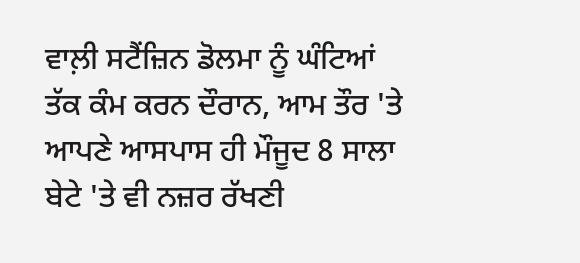ਵਾਲ਼ੀ ਸਟੈਂਜ਼ਿਨ ਡੋਲਮਾ ਨੂੰ ਘੰਟਿਆਂ ਤੱਕ ਕੰਮ ਕਰਨ ਦੌਰਾਨ, ਆਮ ਤੌਰ 'ਤੇ ਆਪਣੇ ਆਸਪਾਸ ਹੀ ਮੌਜੂਦ 8 ਸਾਲਾ ਬੇਟੇ 'ਤੇ ਵੀ ਨਜ਼ਰ ਰੱਖਣੀ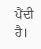ਪੈਂਦੀ ਹੈ।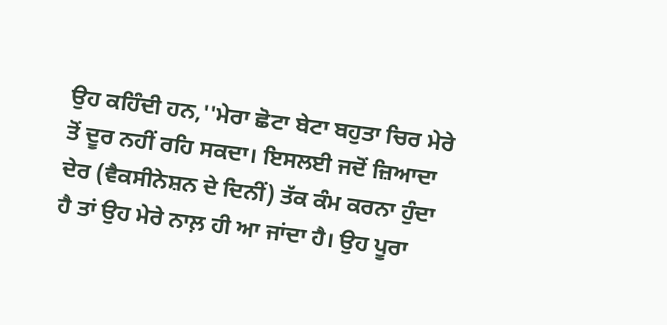ਉਹ ਕਹਿੰਦੀ ਹਨ,''ਮੇਰਾ ਛੋਟਾ ਬੇਟਾ ਬਹੁਤਾ ਚਿਰ ਮੇਰੇ ਤੋਂ ਦੂਰ ਨਹੀਂ ਰਹਿ ਸਕਦਾ। ਇਸਲਈ ਜਦੋਂ ਜ਼ਿਆਦਾ ਦੇਰ (ਵੈਕਸੀਨੇਸ਼ਨ ਦੇ ਦਿਨੀਂ) ਤੱਕ ਕੰਮ ਕਰਨਾ ਹੁੰਦਾ ਹੈ ਤਾਂ ਉਹ ਮੇਰੇ ਨਾਲ਼ ਹੀ ਆ ਜਾਂਦਾ ਹੈ। ਉਹ ਪੂਰਾ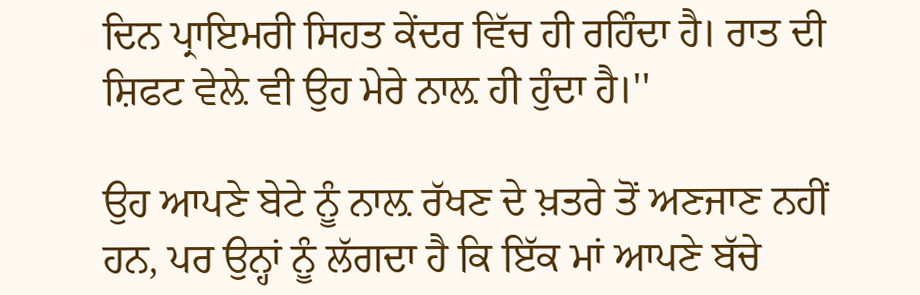ਦਿਨ ਪ੍ਰਾਇਮਰੀ ਸਿਹਤ ਕੇਂਦਰ ਵਿੱਚ ਹੀ ਰਹਿੰਦਾ ਹੈ। ਰਾਤ ਦੀ ਸ਼ਿਫਟ ਵੇਲ਼ੇ ਵੀ ਉਹ ਮੇਰੇ ਨਾਲ਼ ਹੀ ਹੁੰਦਾ ਹੈ।''

ਉਹ ਆਪਣੇ ਬੇਟੇ ਨੂੰ ਨਾਲ਼ ਰੱਖਣ ਦੇ ਖ਼ਤਰੇ ਤੋਂ ਅਣਜਾਣ ਨਹੀਂ ਹਨ, ਪਰ ਉਨ੍ਹਾਂ ਨੂੰ ਲੱਗਦਾ ਹੈ ਕਿ ਇੱਕ ਮਾਂ ਆਪਣੇ ਬੱਚੇ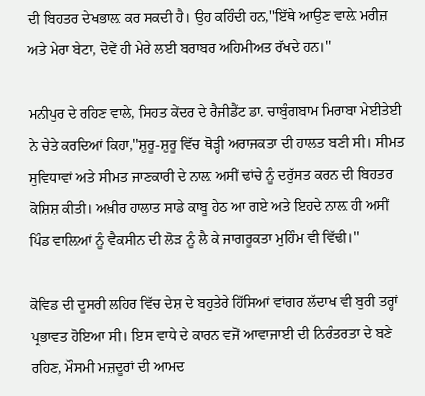ਦੀ ਬਿਹਤਰ ਦੇਖਭਾਲ਼ ਕਰ ਸਕਦੀ ਹੈ। ਉਹ ਕਹਿੰਦੀ ਹਨ,''ਇੱਥੇ ਆਉਣ ਵਾਲ਼ੇ ਮਰੀਜ਼ ਅਤੇ ਮੇਰਾ ਬੇਟਾ, ਦੋਵੇਂ ਹੀ ਮੇਰੇ ਲਈ ਬਰਾਬਰ ਅਹਿਮੀਅਤ ਰੱਖਦੇ ਹਨ।''

ਮਨੀਪੁਰ ਦੇ ਰਹਿਣ ਵਾਲੇ, ਸਿਹਤ ਕੇਂਦਰ ਦੇ ਰੈਜੀਡੈਂਟ ਡਾ. ਚਾਬੁੰਗਬਾਮ ਮਿਰਾਬਾ ਮੇਈਤੇਈ ਨੇ ਚੇਤੇ ਕਰਦਿਆਂ ਕਿਹਾ,''ਸ਼ੁਰੂ-ਸ਼ੁਰੂ ਵਿੱਚ ਥੋੜ੍ਹੀ ਅਰਾਜਕਤਾ ਦੀ ਹਾਲਤ ਬਣੀ ਸੀ। ਸੀਮਤ ਸੁਵਿਧਾਵਾਂ ਅਤੇ ਸੀਮਤ ਜਾਣਕਾਰੀ ਦੇ ਨਾਲ਼ ਅਸੀਂ ਢਾਂਚੇ ਨੂੰ ਦਰੁੱਸਤ ਕਰਨ ਦੀ ਬਿਹਤਰ ਕੋਸ਼ਿਸ਼ ਕੀਤੀ। ਅਖ਼ੀਰ ਹਾਲਾਤ ਸਾਡੇ ਕਾਬੂ ਹੇਠ ਆ ਗਏ ਅਤੇ ਇਹਦੇ ਨਾਲ਼ ਹੀ ਅਸੀਂ ਪਿੰਡ ਵਾਲ਼ਿਆਂ ਨੂੰ ਵੈਕਸੀਨ ਦੀ ਲੋੜ ਨੂੰ ਲੈ ਕੇ ਜਾਗਰੂਕਤਾ ਮੁਹਿੰਮ ਵੀ ਵਿੱਢੀ।''

ਕੋਵਿਡ ਦੀ ਦੂਸਰੀ ਲਹਿਰ ਵਿੱਚ ਦੇਸ਼ ਦੇ ਬਹੁਤੇਰੇ ਹਿੱਸਿਆਂ ਵਾਂਗਰ ਲੱਦਾਖ ਵੀ ਬੁਰੀ ਤਰ੍ਹਾਂ ਪ੍ਰਭਾਵਤ ਹੋਇਆ ਸੀ। ਇਸ ਵਾਧੇ ਦੇ ਕਾਰਨ ਵਜੋਂ ਆਵਾਜਾਈ ਦੀ ਨਿਰੰਤਰਤਾ ਦੇ ਬਣੇ ਰਹਿਣ, ਮੌਸਮੀ ਮਜ਼ਦੂਰਾਂ ਦੀ ਆਮਦ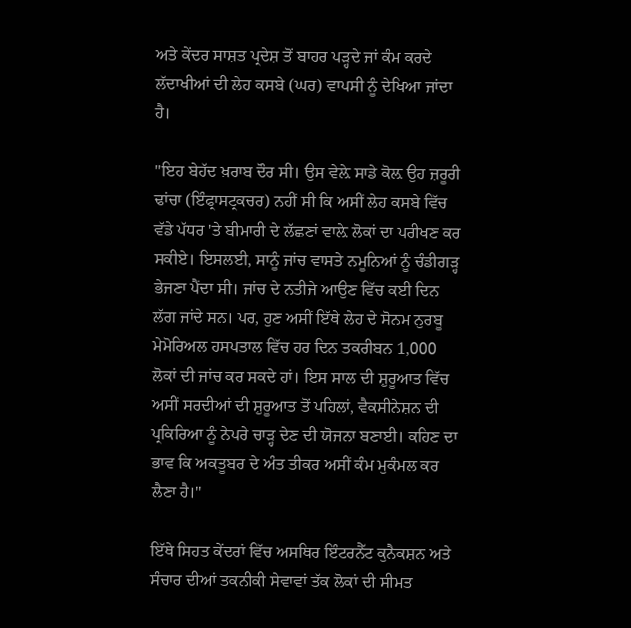ਅਤੇ ਕੇਂਦਰ ਸਾਸ਼ਤ ਪ੍ਰਦੇਸ਼ ਤੋਂ ਬਾਹਰ ਪੜ੍ਹਦੇ ਜਾਂ ਕੰਮ ਕਰਦੇ ਲੱਦਾਖੀਆਂ ਦੀ ਲੇਹ ਕਸਬੇ (ਘਰ) ਵਾਪਸੀ ਨੂੰ ਦੇਖਿਆ ਜਾਂਦਾ ਹੈ।

''ਇਹ ਬੇਹੱਦ ਖ਼ਰਾਬ ਦੌਰ ਸੀ। ਉਸ ਵੇਲ਼ੇ ਸਾਡੇ ਕੋਲ਼ ਉਹ ਜ਼ਰੂਰੀ ਢਾਂਚਾ (ਇੰਫ੍ਰਾਸਟ੍ਰਕਚਰ) ਨਹੀਂ ਸੀ ਕਿ ਅਸੀਂ ਲੇਹ ਕਸਬੇ ਵਿੱਚ ਵੱਡੇ ਪੱਧਰ 'ਤੇ ਬੀਮਾਰੀ ਦੇ ਲੱਛਣਾਂ ਵਾਲ਼ੇ ਲੋਕਾਂ ਦਾ ਪਰੀਖਣ ਕਰ ਸਕੀਏ। ਇਸਲਈ, ਸਾਨੂੰ ਜਾਂਚ ਵਾਸਤੇ ਨਮੂਨਿਆਂ ਨੂੰ ਚੰਡੀਗੜ੍ਹ ਭੇਜਣਾ ਪੈਂਦਾ ਸੀ। ਜਾਂਚ ਦੇ ਨਤੀਜੇ ਆਉਣ ਵਿੱਚ ਕਈ ਦਿਨ ਲੱਗ ਜਾਂਦੇ ਸਨ। ਪਰ, ਹੁਣ ਅਸੀਂ ਇੱਥੇ ਲੇਹ ਦੇ ਸੋਨਮ ਨੁਰਬੂ ਮੇਮੋਰਿਅਲ ਹਸਪਤਾਲ ਵਿੱਚ ਹਰ ਦਿਨ ਤਕਰੀਬਨ 1,000 ਲੋਕਾਂ ਦੀ ਜਾਂਚ ਕਰ ਸਕਦੇ ਹਾਂ। ਇਸ ਸਾਲ ਦੀ ਸ਼ੁਰੂਆਤ ਵਿੱਚ ਅਸੀਂ ਸਰਦੀਆਂ ਦੀ ਸ਼ੁਰੂਆਤ ਤੋਂ ਪਹਿਲਾਂ, ਵੈਕਸੀਨੇਸ਼ਨ ਦੀ ਪ੍ਰਕਿਰਿਆ ਨੂੰ ਨੇਪਰੇ ਚਾੜ੍ਹ ਦੇਣ ਦੀ ਯੋਜਨਾ ਬਣਾਈ। ਕਹਿਣ ਦਾ ਭਾਵ ਕਿ ਅਕਤੂਬਰ ਦੇ ਅੰਤ ਤੀਕਰ ਅਸੀਂ ਕੰਮ ਮੁਕੰਮਲ ਕਰ ਲੈਣਾ ਹੈ।''

ਇੱਥੇ ਸਿਹਤ ਕੇਂਦਰਾਂ ਵਿੱਚ ਅਸਥਿਰ ਇੰਟਰਨੈੱਟ ਕੁਨੈਕਸ਼ਨ ਅਤੇ ਸੰਚਾਰ ਦੀਆਂ ਤਕਨੀਕੀ ਸੇਵਾਵਾਂ ਤੱਕ ਲੋਕਾਂ ਦੀ ਸੀਮਤ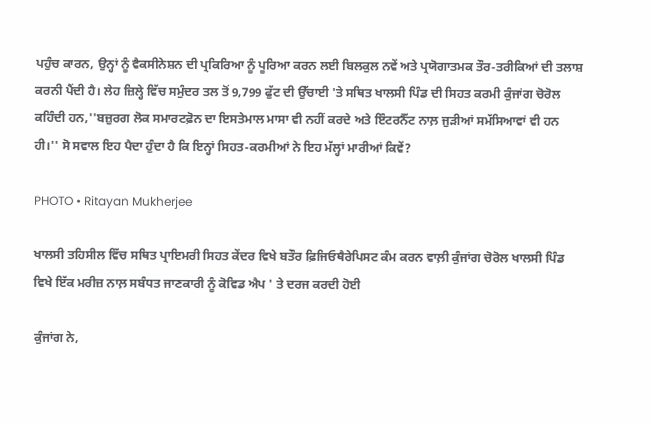ਪਹੁੰਚ ਕਾਰਨ, ਉਨ੍ਹਾਂ ਨੂੰ ਵੈਕਸੀਨੇਸ਼ਨ ਦੀ ਪ੍ਰਕਿਰਿਆ ਨੂੰ ਪੂਰਿਆ ਕਰਨ ਲਈ ਬਿਲਕੁਲ ਨਵੇਂ ਅਤੇ ਪ੍ਰਯੋਗਾਤਮਕ ਤੌਰ-ਤਰੀਕਿਆਂ ਦੀ ਤਲਾਸ਼ ਕਰਨੀ ਪੈਂਦੀ ਹੈ। ਲੇਹ ਜ਼ਿਲ੍ਹੇ ਵਿੱਚ ਸਮੁੰਦਰ ਤਲ ਤੋਂ 9,799 ਫੁੱਟ ਦੀ ਉੱਚਾਈ 'ਤੇ ਸਥਿਤ ਖਾਲਸੀ ਪਿੰਡ ਦੀ ਸਿਹਤ ਕਰਮੀ ਕੁੰਜਾਂਗ ਚੋਰੋਲ ਕਹਿੰਦੀ ਹਨ,''ਬਜ਼ੁਰਗ ਲੋਕ ਸਮਾਰਟਫ਼ੋਨ ਦਾ ਇਸਤੇਮਾਲ ਮਾਸਾ ਵੀ ਨਹੀਂ ਕਰਦੇ ਅਤੇ ਇੰਟਰਨੈੱਟ ਨਾਲ਼ ਜੁੜੀਆਂ ਸਮੱਸਿਆਵਾਂ ਵੀ ਹਨ ਹੀ।'' ਸੋ ਸਵਾਲ ਇਹ ਪੈਦਾ ਹੁੰਦਾ ਹੈ ਕਿ ਇਨ੍ਹਾਂ ਸਿਹਤ-ਕਰਮੀਆਂ ਨੇ ਇਹ ਮੱਲ੍ਹਾਂ ਮਾਰੀਆਂ ਕਿਵੇਂ?

PHOTO • Ritayan Mukherjee

ਖਾਲਸੀ ਤਹਿਸੀਲ ਵਿੱਚ ਸਥਿਤ ਪ੍ਰਾਇਮਰੀ ਸਿਹਤ ਕੇਂਦਰ ਵਿਖੇ ਬਤੌਰ ਫ਼ਿਜਿਓਥੈਰੇਪਿਸਟ ਕੰਮ ਕਰਨ ਵਾਲ਼ੀ ਕੁੰਜਾਂਗ ਚੋਰੋਲ ਖਾਲਸੀ ਪਿੰਡ ਵਿਖੇ ਇੱਕ ਮਰੀਜ਼ ਨਾਲ਼ ਸਬੰਧਤ ਜਾਣਕਾਰੀ ਨੂੰ ਕੋਵਿਡ ਐਪ ' ਤੇ ਦਰਜ ਕਰਦੀ ਹੋਈ

ਕੁੰਜਾਂਗ ਨੇ,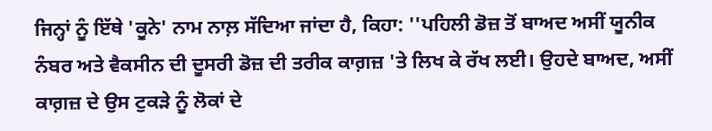ਜਿਨ੍ਹਾਂ ਨੂੰ ਇੱਥੇ 'ਕੂਨੇ' ਨਾਮ ਨਾਲ਼ ਸੱਦਿਆ ਜਾਂਦਾ ਹੈ, ਕਿਹਾ: ''ਪਹਿਲੀ ਡੋਜ਼ ਤੋਂ ਬਾਅਦ ਅਸੀਂ ਯੂਨੀਕ ਨੰਬਰ ਅਤੇ ਵੈਕਸੀਨ ਦੀ ਦੂਸਰੀ ਡੋਜ਼ ਦੀ ਤਰੀਕ ਕਾਗ਼ਜ਼ 'ਤੇ ਲਿਖ ਕੇ ਰੱਖ ਲਈ। ਉਹਦੇ ਬਾਅਦ, ਅਸੀਂ ਕਾਗ਼ਜ਼ ਦੇ ਉਸ ਟੁਕੜੇ ਨੂੰ ਲੋਕਾਂ ਦੇ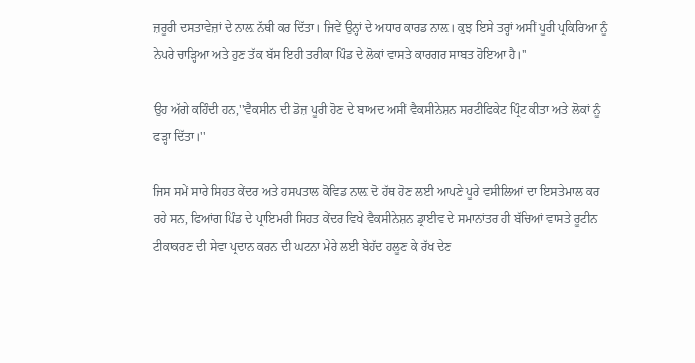ਜ਼ਰੂਰੀ ਦਸਤਾਵੇਜ਼ਾਂ ਦੇ ਨਾਲ਼ ਨੱਥੀ ਕਰ ਦਿੱਤਾ। ਜਿਵੇਂ ਉਨ੍ਹਾਂ ਦੇ ਅਧਾਰ ਕਾਰਡ ਨਾਲ਼। ਕੁਝ ਇਸੇ ਤਰ੍ਹਾਂ ਅਸੀਂ ਪੂਰੀ ਪ੍ਰਕਿਰਿਆ ਨੂੰ ਨੇਪਰੇ ਚਾੜ੍ਹਿਆ ਅਤੇ ਹੁਣ ਤੱਕ ਬੱਸ ਇਹੀ ਤਰੀਕਾ ਪਿੰਡ ਦੇ ਲੋਕਾਂ ਵਾਸਤੇ ਕਾਰਗਰ ਸਾਬਤ ਹੋਇਆ ਹੈ।''

ਉਹ ਅੱਗੇ ਕਹਿੰਦੀ ਹਨ,''ਵੈਕਸੀਨ ਦੀ ਡੋਜ਼ ਪੂਰੀ ਹੋਣ ਦੇ ਬਾਅਦ ਅਸੀਂ ਵੈਕਸੀਨੇਸ਼ਨ ਸਰਟੀਫਿਕੇਟ ਪ੍ਰਿੰਟ ਕੀਤਾ ਅਤੇ ਲੋਕਾਂ ਨੂੰ ਫੜ੍ਹਾ ਦਿੱਤਾ।''

ਜਿਸ ਸਮੇਂ ਸਾਰੇ ਸਿਹਤ ਕੇਂਦਰ ਅਤੇ ਹਸਪਤਾਲ ਕੋਵਿਡ ਨਾਲ਼ ਦੋ ਹੱਥ ਹੋਣ ਲਈ ਆਪਣੇ ਪੂਰੇ ਵਸੀਲਿਆਂ ਦਾ ਇਸਤੇਮਾਲ ਕਰ ਰਹੇ ਸਨ, ਫਿਆਂਗ ਪਿੰਡ ਦੇ ਪ੍ਰਾਇਮਰੀ ਸਿਹਤ ਕੇਂਦਰ ਵਿਖੇ ਵੈਕਸੀਨੇਸ਼ਨ ਡ੍ਰਾਈਵ ਦੇ ਸਮਾਨਾਂਤਰ ਹੀ ਬੱਚਿਆਂ ਵਾਸਤੇ ਰੂਟੀਨ ਟੀਕਾਕਰਣ ਦੀ ਸੇਵਾ ਪ੍ਰਦਾਨ ਕਰਨ ਦੀ ਘਟਨਾ ਮੇਰੇ ਲਈ ਬੇਹੱਦ ਹਲੂਣ ਕੇ ਰੱਖ ਦੇਣ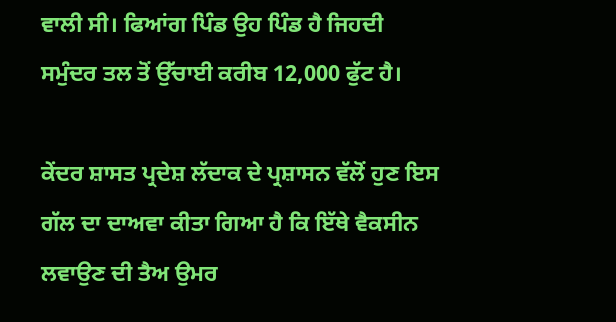ਵਾਲੀ ਸੀ। ਫਿਆਂਗ ਪਿੰਡ ਉਹ ਪਿੰਡ ਹੈ ਜਿਹਦੀ ਸਮੁੰਦਰ ਤਲ ਤੋਂ ਉੱਚਾਈ ਕਰੀਬ 12,000 ਫੁੱਟ ਹੈ।

ਕੇਂਦਰ ਸ਼ਾਸਤ ਪ੍ਰਦੇਸ਼ ਲੱਦਾਕ ਦੇ ਪ੍ਰਸ਼ਾਸਨ ਵੱਲੋਂ ਹੁਣ ਇਸ ਗੱਲ ਦਾ ਦਾਅਵਾ ਕੀਤਾ ਗਿਆ ਹੈ ਕਿ ਇੱਥੇ ਵੈਕਸੀਨ ਲਵਾਉਣ ਦੀ ਤੈਅ ਉਮਰ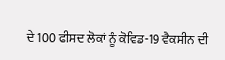ਦੇ 100 ਫੀਸਦ ਲੋਕਾਂ ਨੂੰ ਕੋਵਿਡ-19 ਵੈਕਸੀਨ ਦੀ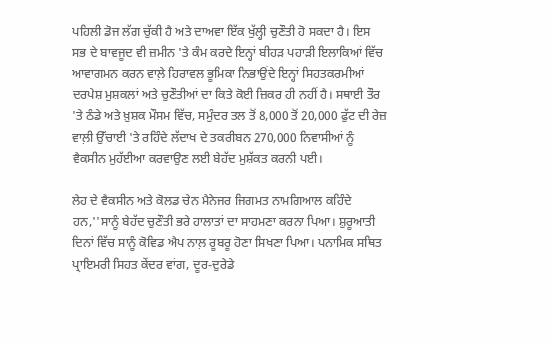ਪਹਿਲੀ ਡੋਜ ਲੱਗ ਚੁੱਕੀ ਹੈ ਅਤੇ ਦਾਅਵਾ ਇੱਕ ਖੁੱਲ੍ਹੀ ਚੁਣੌਤੀ ਹੋ ਸਕਦਾ ਹੈ। ਇਸ ਸਭ ਦੇ ਬਾਵਜੂਦ ਵੀ ਜ਼ਮੀਨ 'ਤੇ ਕੰਮ ਕਰਦੇ ਇਨ੍ਹਾਂ ਬੀਹੜ ਪਹਾੜੀ ਇਲਾਕਿਆਂ ਵਿੱਚ ਆਵਾਗਮਨ ਕਰਨ ਵਾਲ਼ੇ ਹਿਰਾਵਲ ਭੂਮਿਕਾ ਨਿਭਾਉਂਦੇ ਇਨ੍ਹਾਂ ਸਿਹਤਕਰਮੀਆਂ ਦਰਪੇਸ਼ ਮੁਸ਼ਕਲਾਂ ਅਤੇ ਚੁਣੌਤੀਆਂ ਦਾ ਕਿਤੇ ਕੋਈ ਜ਼ਿਕਰ ਹੀ ਨਹੀਂ ਹੈ। ਸਥਾਈ ਤੌਰ 'ਤੇ ਠੰਡੇ ਅਤੇ ਖ਼ੁਸ਼ਕ ਮੌਸਮ ਵਿੱਚ, ਸਮੁੰਦਰ ਤਲ ਤੋਂ 8,000 ਤੋਂ 20,000 ਫੁੱਟ ਦੀ ਰੇਜ਼ ਵਾਲ਼ੀ ਉੱਚਾਈ 'ਤੇ ਰਹਿੰਦੇ ਲੱਦਾਖ ਦੇ ਤਕਰੀਬਨ 270,000 ਨਿਵਾਸੀਆਂ ਨੂੰ ਵੈਕਸੀਨ ਮੁਹੱਈਆ ਕਰਵਾਉਣ ਲਈ ਬੇਹੱਦ ਮੁਸ਼ੱਕਤ ਕਰਨੀ ਪਈ।

ਲੇਹ ਦੇ ਵੈਕਸੀਨ ਅਤੇ ਕੋਲਡ ਚੇਨ ਮੈਨੇਜਰ ਜਿਗਮਤ ਨਾਮਗਿਆਲ ਕਹਿੰਦੇ ਹਨ,''ਸਾਨੂੰ ਬੇਹੱਦ ਚੁਣੌਤੀ ਭਰੇ ਹਾਲਾਤਾਂ ਦਾ ਸਾਹਮਣਾ ਕਰਨਾ ਪਿਆ। ਸ਼ੁਰੂਆਤੀ ਦਿਨਾਂ ਵਿੱਚ ਸਾਨੂੰ ਕੋਵਿਡ ਐਪ ਨਾਲ਼ ਰੂਬਰੂ ਹੋਣਾ ਸਿਖਣਾ ਪਿਆ। ਪਨਾਮਿਕ ਸਥਿਤ ਪ੍ਰਾਇਮਰੀ ਸਿਹਤ ਕੇਂਦਰ ਵਾਂਗ, ਦੂਰ-ਦੁਰੇਡੇ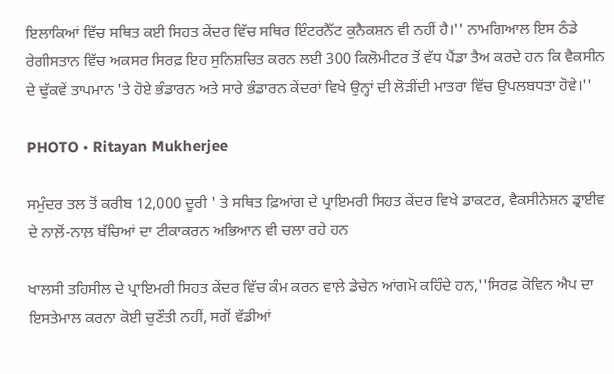ਇਲਾਕਿਆਂ ਵਿੱਚ ਸਥਿਤ ਕਈ ਸਿਹਤ ਕੇਂਦਰ ਵਿੱਚ ਸਥਿਰ ਇੰਟਰਨੈੱਟ ਕੁਨੈਕਸ਼ਨ ਵੀ ਨਹੀਂ ਹੈ।'' ਨਾਮਗਿਆਲ ਇਸ ਠੰਡੇ ਰੇਗੀਸਤਾਨ ਵਿੱਚ ਅਕਸਰ ਸਿਰਫ਼ ਇਹ ਸੁਨਿਸ਼ਚਿਤ ਕਰਨ ਲਈ 300 ਕਿਲੋਮੀਟਰ ਤੋਂ ਵੱਧ ਪੈਂਡਾ ਤੈਅ ਕਰਦੇ ਹਨ ਕਿ ਵੈਕਸੀਨ ਦੇ ਢੁੱਕਵੇਂ ਤਾਪਮਾਨ 'ਤੇ ਹੋਏ ਭੰਡਾਰਨ ਅਤੇ ਸਾਰੇ ਭੰਡਾਰਨ ਕੇਂਦਰਾਂ ਵਿਖੇ ਉਨ੍ਹਾਂ ਦੀ ਲੋੜੀਂਦੀ ਮਾਤਰਾ ਵਿੱਚ ਉਪਲਬਧਤਾ ਹੋਵੇ।''

PHOTO • Ritayan Mukherjee

ਸਮੁੰਦਰ ਤਲ ਤੋਂ ਕਰੀਬ 12,000 ਦੂਰੀ ' ਤੇ ਸਥਿਤ ਫ਼ਿਆਂਗ ਦੇ ਪ੍ਰਾਇਮਰੀ ਸਿਹਤ ਕੇਂਦਰ ਵਿਖੇ ਡਾਕਟਰ, ਵੈਕਸੀਨੇਸ਼ਨ ਡ੍ਰਾਈਵ ਦੇ ਨਾਲ਼ੋਂ-ਨਾਲ਼ ਬੱਚਿਆਂ ਦਾ ਟੀਕਾਕਰਨ ਅਭਿਆਨ ਵੀ ਚਲਾ ਰਹੇ ਹਨ

ਖਾਲਸੀ ਤਹਿਸੀਲ ਦੇ ਪ੍ਰਾਇਮਰੀ ਸਿਹਤ ਕੇਂਦਰ ਵਿੱਚ ਕੰਮ ਕਰਨ ਵਾਲ਼ੇ ਡੇਚੇਨ ਆਂਗਮੋ ਕਹਿੰਦੇ ਹਨ,''ਸਿਰਫ਼ ਕੋਵਿਨ ਐਪ ਦਾ ਇਸਤੇਮਾਲ ਕਰਨਾ ਕੋਈ ਚੁਣੌਤੀ ਨਹੀਂ, ਸਗੋਂ ਵੱਡੀਆਂ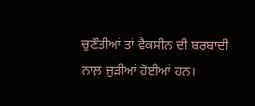ਚੁਣੌਤੀਆਂ ਤਾਂ ਵੈਕਸੀਨ ਦੀ ਬਰਬਾਦੀ ਨਾਲ਼ ਜੁੜੀਆਂ ਹੋਈਆਂ ਹਨ।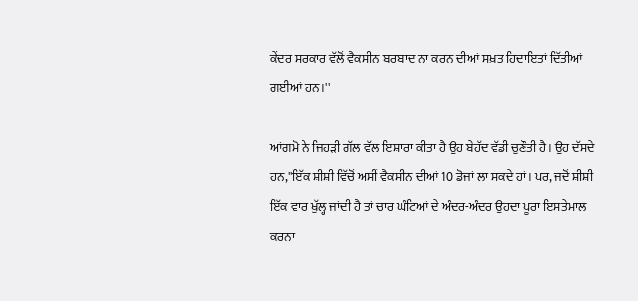ਕੇਂਦਰ ਸਰਕਾਰ ਵੱਲੋਂ ਵੈਕਸੀਨ ਬਰਬਾਦ ਨਾ ਕਰਨ ਦੀਆਂ ਸਖ਼ਤ ਹਿਦਾਇਤਾਂ ਦਿੱਤੀਆਂ ਗਈਆਂ ਹਨ।''

ਆਂਗਮੋ ਨੇ ਜਿਹੜੀ ਗੱਲ ਵੱਲ ਇਸ਼ਾਰਾ ਕੀਤਾ ਹੈ ਉਹ ਬੇਹੱਦ ਵੱਡੀ ਚੁਣੌਤੀ ਹੈ। ਉਹ ਦੱਸਦੇ ਹਨ,''ਇੱਕ ਸ਼ੀਸ਼ੀ ਵਿੱਚੋਂ ਅਸੀਂ ਵੈਕਸੀਨ ਦੀਆਂ 10 ਡੋਜਾਂ ਲਾ ਸਕਦੇ ਹਾਂ। ਪਰ, ਜਦੋਂ ਸ਼ੀਸ਼ੀ ਇੱਕ ਵਾਰ ਖੁੱਲ੍ਹ ਜਾਂਦੀ ਹੈ ਤਾਂ ਚਾਰ ਘੰਟਿਆਂ ਦੇ ਅੰਦਰ-ਅੰਦਰ ਉਹਦਾ ਪੂਰਾ ਇਸਤੇਮਾਲ ਕਰਨਾ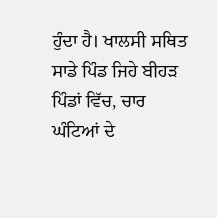ਹੁੰਦਾ ਹੈ। ਖਾਲਸੀ ਸਥਿਤ ਸਾਡੇ ਪਿੰਡ ਜਿਹੇ ਬੀਹੜ ਪਿੰਡਾਂ ਵਿੱਚ, ਚਾਰ ਘੰਟਿਆਂ ਦੇ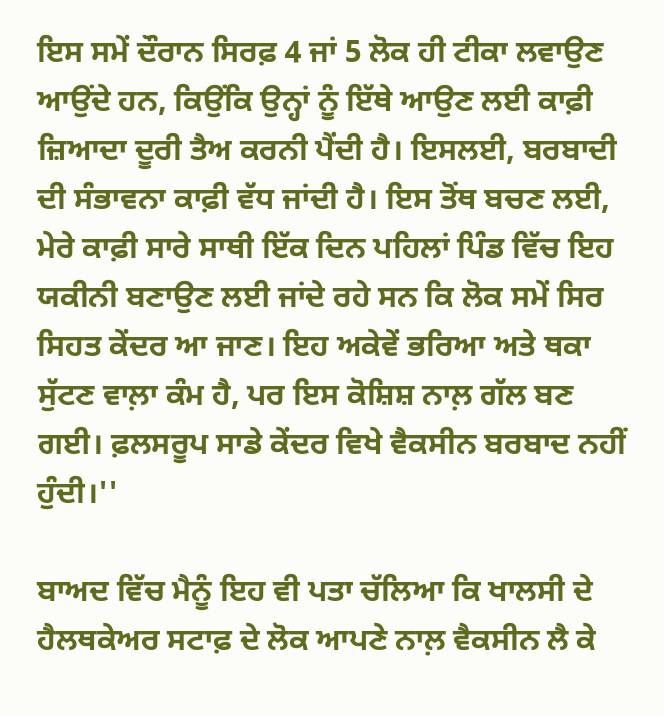ਇਸ ਸਮੇਂ ਦੌਰਾਨ ਸਿਰਫ਼ 4 ਜਾਂ 5 ਲੋਕ ਹੀ ਟੀਕਾ ਲਵਾਉਣ ਆਉਂਦੇ ਹਨ, ਕਿਉਂਕਿ ਉਨ੍ਹਾਂ ਨੂੰ ਇੱਥੇ ਆਉਣ ਲਈ ਕਾਫ਼ੀ ਜ਼ਿਆਦਾ ਦੂਰੀ ਤੈਅ ਕਰਨੀ ਪੈਂਦੀ ਹੈ। ਇਸਲਈ, ਬਰਬਾਦੀ ਦੀ ਸੰਭਾਵਨਾ ਕਾਫ਼ੀ ਵੱਧ ਜਾਂਦੀ ਹੈ। ਇਸ ਤੋਂਥ ਬਚਣ ਲਈ, ਮੇਰੇ ਕਾਫ਼ੀ ਸਾਰੇ ਸਾਥੀ ਇੱਕ ਦਿਨ ਪਹਿਲਾਂ ਪਿੰਡ ਵਿੱਚ ਇਹ ਯਕੀਨੀ ਬਣਾਉਣ ਲਈ ਜਾਂਦੇ ਰਹੇ ਸਨ ਕਿ ਲੋਕ ਸਮੇਂ ਸਿਰ ਸਿਹਤ ਕੇਂਦਰ ਆ ਜਾਣ। ਇਹ ਅਕੇਵੇਂ ਭਰਿਆ ਅਤੇ ਥਕਾ ਸੁੱਟਣ ਵਾਲ਼ਾ ਕੰਮ ਹੈ, ਪਰ ਇਸ ਕੋਸ਼ਿਸ਼ ਨਾਲ਼ ਗੱਲ ਬਣ ਗਈ। ਫ਼ਲਸਰੂਪ ਸਾਡੇ ਕੇਂਦਰ ਵਿਖੇ ਵੈਕਸੀਨ ਬਰਬਾਦ ਨਹੀਂ ਹੁੰਦੀ।''

ਬਾਅਦ ਵਿੱਚ ਮੈਨੂੰ ਇਹ ਵੀ ਪਤਾ ਚੱਲਿਆ ਕਿ ਖਾਲਸੀ ਦੇ ਹੈਲਥਕੇਅਰ ਸਟਾਫ਼ ਦੇ ਲੋਕ ਆਪਣੇ ਨਾਲ਼ ਵੈਕਸੀਨ ਲੈ ਕੇ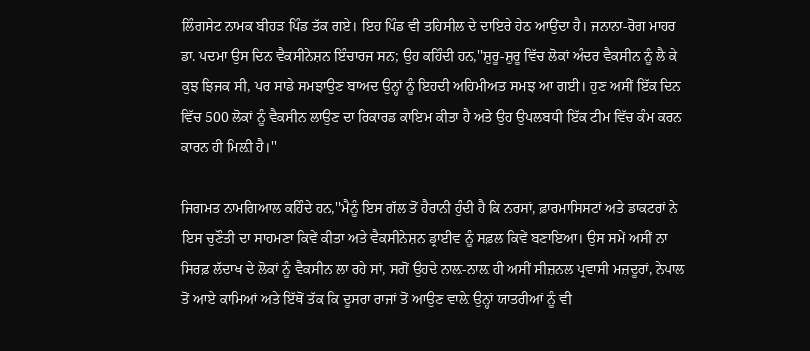ਲਿੰਗਸੇਟ ਨਾਮਕ ਬੀਹੜ ਪਿੰਡ ਤੱਕ ਗਏ। ਇਹ ਪਿੰਡ ਵੀ ਤਹਿਸੀਲ ਦੇ ਦਾਇਰੇ ਹੇਠ ਆਉਂਦਾ ਹੈ। ਜਨਾਨਾ-ਰੋਗ ਮਾਹਰ ਡਾ. ਪਦਮਾ ਉਸ ਦਿਨ ਵੈਕਸੀਨੇਸ਼ਨ ਇੰਚਾਰਜ ਸਨ; ਉਹ ਕਹਿੰਦੀ ਹਨ,''ਸ਼ੁਰੂ-ਸ਼ੁਰੂ ਵਿੱਚ ਲੋਕਾਂ ਅੰਦਰ ਵੈਕਸੀਨ ਨੂੰ ਲੈ ਕੇ ਕੁਝ ਝਿਜਕ ਸੀ, ਪਰ ਸਾਡੇ ਸਮਝਾਉਣ ਬਾਅਦ ਉਨ੍ਹਾਂ ਨੂੰ ਇਹਦੀ ਅਹਿਮੀਅਤ ਸਮਝ ਆ ਗਈ। ਹੁਣ ਅਸੀਂ ਇੱਕ ਦਿਨ ਵਿੱਚ 500 ਲੋਕਾਂ ਨੂੰ ਵੈਕਸੀਨ ਲਾਉਣ ਦਾ ਰਿਕਾਰਡ ਕਾਇਮ ਕੀਤਾ ਹੈ ਅਤੇ ਉਹ ਉਪਲਬਧੀ ਇੱਕ ਟੀਮ ਵਿੱਚ ਕੰਮ ਕਰਨ ਕਾਰਨ ਹੀ ਮਿਲ਼ੀ ਹੈ।''

ਜਿਗਮਤ ਨਾਮਗਿਆਲ ਕਹਿੰਦੇ ਹਨ,''ਮੈਨੂੰ ਇਸ ਗੱਲ ਤੋਂ ਹੈਰਾਨੀ ਹੁੰਦੀ ਹੈ ਕਿ ਨਰਸਾਂ, ਫ਼ਾਰਮਾਸਿਸਟਾਂ ਅਤੇ ਡਾਕਟਰਾਂ ਨੇ ਇਸ ਚੁਣੌਤੀ ਦਾ ਸਾਹਮਣਾ ਕਿਵੇਂ ਕੀਤਾ ਅਤੇ ਵੈਕਸੀਨੇਸ਼ਨ ਡ੍ਰਾਈਵ ਨੂੰ ਸਫ਼ਲ ਕਿਵੇਂ ਬਣਾਇਆ। ਉਸ ਸਮੇਂ ਅਸੀਂ ਨਾ ਸਿਰਫ਼ ਲੱਦਾਖ ਦੇ ਲੋਕਾਂ ਨੂੰ ਵੈਕਸੀਨ ਲਾ ਰਹੇ ਸਾਂ, ਸਗੋਂ ਉਹਦੇ ਨਾਲ਼-ਨਾਲ਼ ਹੀ ਅਸੀਂ ਸੀਜ਼ਨਲ ਪ੍ਰਵਾਸੀ ਮਜ਼ਦੂਰਾਂ, ਨੇਪਾਲ ਤੋਂ ਆਏ ਕਾਮਿਆਂ ਅਤੇ ਇੱਥੋਂ ਤੱਕ ਕਿ ਦੂਸਰਾ ਰਾਜਾਂ ਤੋਂ ਆਉਣ ਵਾਲ਼ੇ ਉਨ੍ਹਾਂ ਯਾਤਰੀਆਂ ਨੂੰ ਵੀ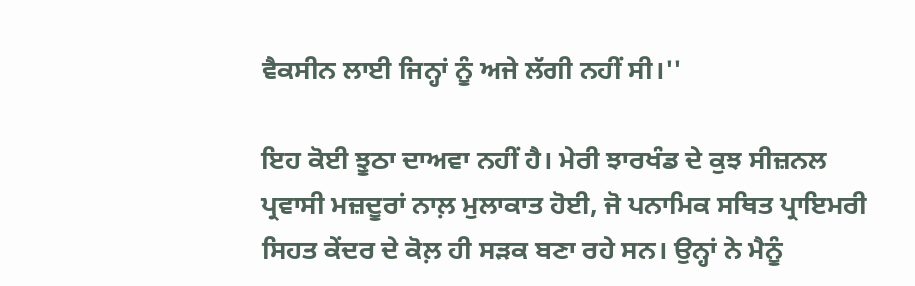ਵੈਕਸੀਨ ਲਾਈ ਜਿਨ੍ਹਾਂ ਨੂੰ ਅਜੇ ਲੱਗੀ ਨਹੀਂ ਸੀ।''

ਇਹ ਕੋਈ ਝੂਠਾ ਦਾਅਵਾ ਨਹੀਂ ਹੈ। ਮੇਰੀ ਝਾਰਖੰਡ ਦੇ ਕੁਝ ਸੀਜ਼ਨਲ ਪ੍ਰਵਾਸੀ ਮਜ਼ਦੂਰਾਂ ਨਾਲ਼ ਮੁਲਾਕਾਤ ਹੋਈ, ਜੋ ਪਨਾਮਿਕ ਸਥਿਤ ਪ੍ਰਾਇਮਰੀ ਸਿਹਤ ਕੇਂਦਰ ਦੇ ਕੋਲ਼ ਹੀ ਸੜਕ ਬਣਾ ਰਹੇ ਸਨ। ਉਨ੍ਹਾਂ ਨੇ ਮੈਨੂੰ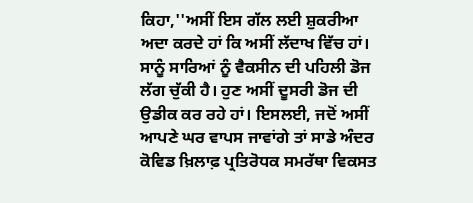ਕਿਹਾ,''ਅਸੀਂ ਇਸ ਗੱਲ ਲਈ ਸ਼ੁਕਰੀਆ ਅਦਾ ਕਰਦੇ ਹਾਂ ਕਿ ਅਸੀਂ ਲੱਦਾਖ ਵਿੱਚ ਹਾਂ। ਸਾਨੂੰ ਸਾਰਿਆਂ ਨੂੰ ਵੈਕਸੀਨ ਦੀ ਪਹਿਲੀ ਡੋਜ ਲੱਗ ਚੁੱਕੀ ਹੈ। ਹੁਣ ਅਸੀਂ ਦੂਸਰੀ ਡੋਜ ਦੀ ਉਡੀਕ ਕਰ ਰਹੇ ਹਾਂ। ਇਸਲਈ, ਜਦੋਂ ਅਸੀਂ ਆਪਣੇ ਘਰ ਵਾਪਸ ਜਾਵਾਂਗੇ ਤਾਂ ਸਾਡੇ ਅੰਦਰ ਕੋਵਿਡ ਖ਼ਿਲਾਫ਼ ਪ੍ਰਤਿਰੋਧਕ ਸਮਰੱਥਾ ਵਿਕਸਤ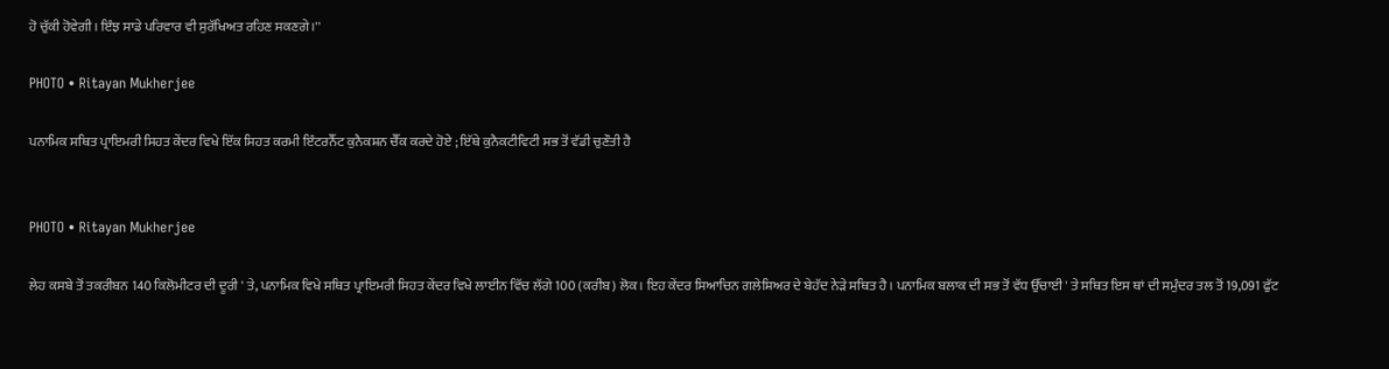ਹੋ ਚੁੱਕੀ ਹੋਵੇਗੀ। ਇੰਝ ਸਾਡੇ ਪਰਿਵਾਰ ਵੀ ਸੁਰੱਖਿਅਤ ਰਹਿਣ ਸਕਣਗੇ।''

PHOTO • Ritayan Mukherjee

ਪਨਾਮਿਕ ਸਥਿਤ ਪ੍ਰਾਇਮਰੀ ਸਿਹਤ ਕੇਂਦਰ ਵਿਖੇ ਇੱਕ ਸਿਹਤ ਕਰਮੀ ਇੰਟਰਨੈੱਟ ਕੁਨੈਕਸ਼ਨ ਚੈੱਕ ਕਰਦੇ ਹੋਏ ; ਇੱਥੇ ਕੁਨੈਕਟੀਵਿਟੀ ਸਭ ਤੋਂ ਵੱਡੀ ਚੁਣੌਤੀ ਹੈ


PHOTO • Ritayan Mukherjee

ਲੇਹ ਕਸਬੇ ਤੋਂ ਤਕਰੀਬਨ 140 ਕਿਲੋਮੀਟਰ ਦੀ ਦੂਰੀ ' ਤੇ, ਪਨਾਮਿਕ ਵਿਖੇ ਸਥਿਤ ਪ੍ਰਾਇਮਰੀ ਸਿਹਤ ਕੇਂਦਰ ਵਿਖੇ ਲਾਈਨ ਵਿੱਚ ਲੱਗੇ 100 (ਕਰੀਬ) ਲੋਕ। ਇਹ ਕੇਂਦਰ ਸਿਆਚਿਨ ਗਲੇਸ਼ਿਅਰ ਦੇ ਬੇਹੱਦ ਨੇੜੇ ਸਥਿਤ ਹੈ। ਪਨਾਮਿਕ ਬਲਾਕ ਦੀ ਸਭ ਤੋਂ ਵੱਧ ਉੱਚਾਈ ' ਤੇ ਸਥਿਤ ਇਸ ਥਾਂ ਦੀ ਸਮੁੰਦਰ ਤਲ ਤੋਂ 19,091 ਫੁੱਟ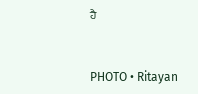ਹੈ


PHOTO • Ritayan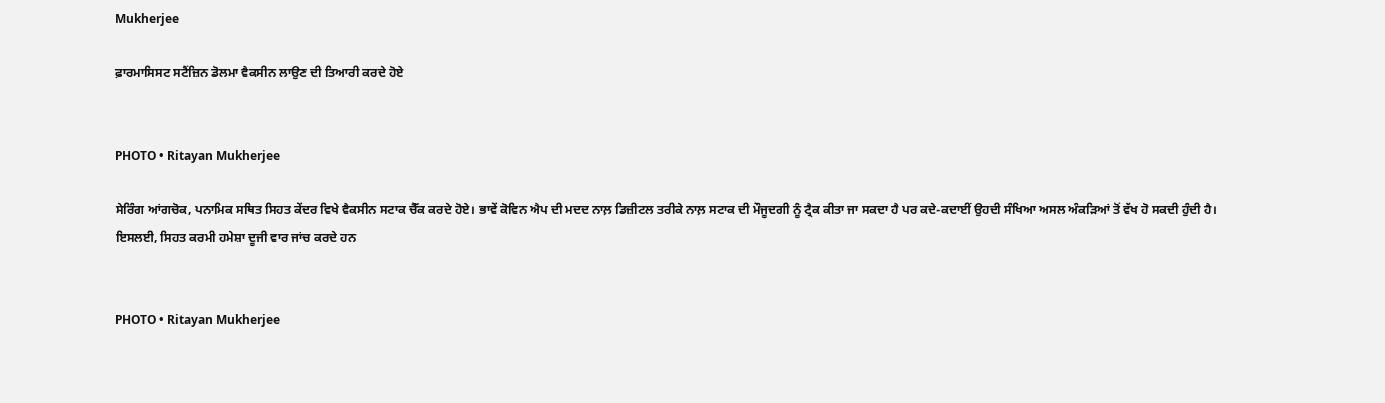Mukherjee

ਫ਼ਾਰਮਾਸਿਸਟ ਸਟੈਂਜ਼ਿਨ ਡੋਲਮਾ ਵੈਕਸੀਨ ਲਾਉਣ ਦੀ ਤਿਆਰੀ ਕਰਦੇ ਹੋਏ


PHOTO • Ritayan Mukherjee

ਸੇਰਿੰਗ ਆਂਗਚੋਕ, ਪਨਾਮਿਕ ਸਥਿਤ ਸਿਹਤ ਕੇਂਦਰ ਵਿਖੇ ਵੈਕਸੀਨ ਸਟਾਕ ਚੈੱਕ ਕਰਦੇ ਹੋਏ। ਭਾਵੇਂ ਕੋਵਿਨ ਐਪ ਦੀ ਮਦਦ ਨਾਲ਼ ਡਿਜ਼ੀਟਲ ਤਰੀਕੇ ਨਾਲ਼ ਸਟਾਕ ਦੀ ਮੌਜੂਦਗੀ ਨੂੰ ਟ੍ਰੈਕ ਕੀਤਾ ਜਾ ਸਕਦਾ ਹੈ ਪਰ ਕਦੇ-ਕਦਾਈਂ ਉਹਦੀ ਸੰਖਿਆ ਅਸਲ ਅੰਕੜਿਆਂ ਤੋਂ ਵੱਖ ਹੋ ਸਕਦੀ ਹੁੰਦੀ ਹੈ। ਇਸਲਈ, ਸਿਹਤ ਕਰਮੀ ਹਮੇਸ਼ਾ ਦੂਜੀ ਵਾਰ ਜਾਂਚ ਕਰਦੇ ਹਨ


PHOTO • Ritayan Mukherjee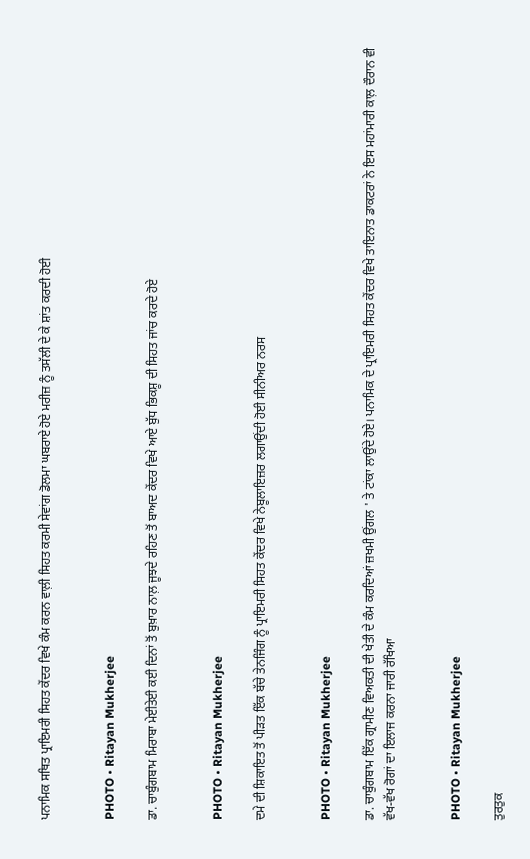ਪਨਾਮਿਕ ਸਥਿਤ ਪ੍ਰਾਇਮਰੀ ਸਿਹਤ ਕੇਂਦਰ ਵਿਖੇ ਕੰਮ ਕਰਨ ਵਾਲ਼ੀ ਸਿਹਤ ਕਰਮੀ ਸੇਵਾਂਗ ਡੋਲਮਾ ਘਬਰਾਏ ਹੋਏ ਮਰੀਜ਼ ਨੂੰ ਤਸੱਲੀ ਦੇ ਕੇ ਸ਼ਾਂਤ ਕਰਦੀ ਹੋਈ


PHOTO • Ritayan Mukherjee

ਡਾ. ਚਾਬੁੰਗਬਾਮ ਮਿਰਾਬਾ ਮੇਈਤੇਈ ਕਈ ਦਿਨਾਂ ਤੋਂ ਬੁਖ਼ਾਰ ਨਾਲ਼ ਜੂਝਦੇ ਰਹਿਣ ਤੋਂ ਬਾਅਦ ਕੇਂਦਰ ਵਿਖੇ ਆਏ ਬੁੱਧ ਭਿਕਸ਼ੂ ਦੀ ਸਿਹਤ ਜਾਂਚ ਕਰਦੇ ਹੋਏ


PHOTO • Ritayan Mukherjee

ਦਮੇ ਦੀ ਸ਼ਿਕਾਇਤ ਤੋਂ ਪੀੜਤ ਇੱਕ ਬੱਚੇ ਤੇਨਜਿੰਗ ਨੂੰ ਪ੍ਰਾਇਮਰੀ ਸਿਹਤ ਕੇਂਦਰ ਵਿਖੇ ਨੇਬੂਲਾਇਜ਼ਰ ਲਗਾਉਂਦੀ ਹੋਈ ਸੀਨੀਅਰ ਨਰਸ


PHOTO • Ritayan Mukherjee

ਡਾ. ਚਾਬੁੰਗਬਾਮ ਇੱਕ ਗ੍ਰਾਮੀਣ ਵਿਅਕਤੀ ਦੀ ਖੇਤੀ ਦੇ ਕੰਮ ਕਰਦਿਆਂ ਜ਼ਖਮੀ ਉਂਗਲ ' ਤੇ ਟਾਂਕਾ ਲਾਉਂਦੇ ਹੋਏ। ਪਨਾਮਿਕ ਦੇ ਪ੍ਰਾਇਮਰੀ ਸਿਹਤ ਕੇਂਦਰ ਵਿਖੇ ਤਾਇਨਾਤ ਡਾਕਟਰਾਂ ਨੇ ਇਸ ਮਹਾਂਮਾਰੀ ਕਾਲ਼ ਦੌਰਾਨ ਵੀ ਵੱਖ-ਵੱਖ ਰੋਗਾਂ ਦਾ ਇਲਾਜ ਕਰਨਾ ਜਾਰੀ ਰੱਖਿਆ


PHOTO • Ritayan Mukherjee

ਤੁਰਤੁਕ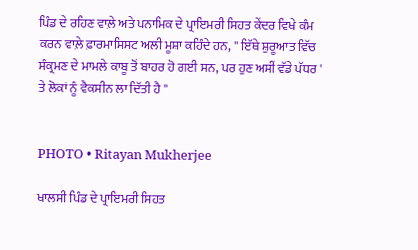ਪਿੰਡ ਦੇ ਰਹਿਣ ਵਾਲ਼ੇ ਅਤੇ ਪਨਾਮਿਕ ਦੇ ਪ੍ਰਾਇਮਰੀ ਸਿਹਤ ਕੇਂਦਰ ਵਿਖੇ ਕੰਮ ਕਰਨ ਵਾਲ਼ੇ ਫ਼ਾਰਮਾਸਿਸਟ ਅਲੀ ਮੂਸ਼ਾ ਕਹਿੰਦੇ ਹਨ, '' ਇੱਥੇ ਸ਼ੁਰੂਆਤ ਵਿੱਚ ਸੰਕ੍ਰਮਣ ਦੇ ਮਾਮਲੇ ਕਾਬੂ ਤੋਂ ਬਾਹਰ ਹੋ ਗਈ ਸਨ, ਪਰ ਹੁਣ ਅਸੀਂ ਵੱਡੇ ਪੱਧਰ ' ਤੇ ਲੋਕਾਂ ਨੂੰ ਵੈਕਸੀਨ ਲਾ ਦਿੱਤੀ ਹੈ ''


PHOTO • Ritayan Mukherjee

ਖਾਲਸੀ ਪਿੰਡ ਦੇ ਪ੍ਰਾਇਮਰੀ ਸਿਹਤ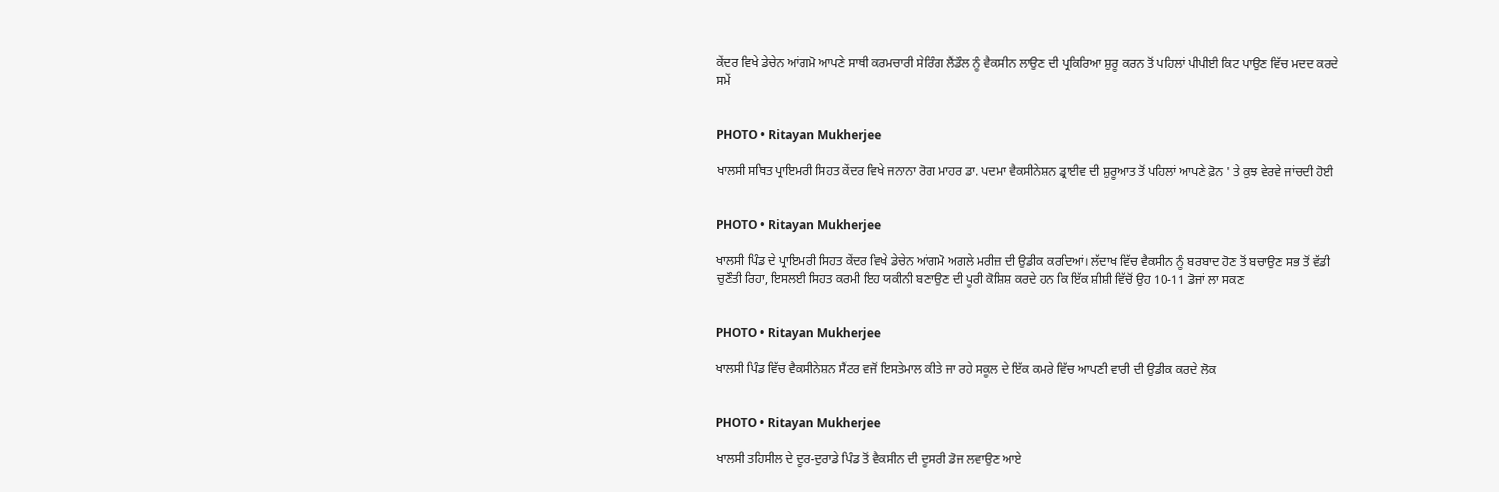ਕੇਂਦਰ ਵਿਖੇ ਡੇਚੇਨ ਆਂਗਮੋ ਆਪਣੇ ਸਾਥੀ ਕਰਮਚਾਰੀ ਸੇਰਿੰਗ ਲੈਂਡੌਲ ਨੂੰ ਵੈਕਸੀਨ ਲਾਉਣ ਦੀ ਪ੍ਰਕਿਰਿਆ ਸ਼ੁਰੂ ਕਰਨ ਤੋਂ ਪਹਿਲਾਂ ਪੀਪੀਈ ਕਿਟ ਪਾਉਣ ਵਿੱਚ ਮਦਦ ਕਰਦੇ ਸਮੇਂ


PHOTO • Ritayan Mukherjee

ਖਾਲਸੀ ਸਥਿਤ ਪ੍ਰਾਇਮਰੀ ਸਿਹਤ ਕੇਂਦਰ ਵਿਖੇ ਜਨਾਨਾ ਰੋਗ ਮਾਹਰ ਡਾ. ਪਦਮਾ ਵੈਕਸੀਨੇਸ਼ਨ ਡ੍ਰਾਈਵ ਦੀ ਸ਼ੁਰੂਆਤ ਤੋਂ ਪਹਿਲਾਂ ਆਪਣੇ ਫ਼ੋਨ ' ਤੇ ਕੁਝ ਵੇਰਵੇ ਜਾਂਚਦੀ ਹੋਈ


PHOTO • Ritayan Mukherjee

ਖਾਲਸੀ ਪਿੰਡ ਦੇ ਪ੍ਰਾਇਮਰੀ ਸਿਹਤ ਕੇਂਦਰ ਵਿਖੇ ਡੇਚੇਨ ਆਂਗਮੋ ਅਗਲੇ ਮਰੀਜ਼ ਦੀ ਉਡੀਕ ਕਰਦਿਆਂ। ਲੱਦਾਖ ਵਿੱਚ ਵੈਕਸੀਨ ਨੂੰ ਬਰਬਾਦ ਹੋਣ ਤੋਂ ਬਚਾਉਣ ਸਭ ਤੋਂ ਵੱਡੀ ਚੁਣੌਤੀ ਰਿਹਾ, ਇਸਲਈ ਸਿਹਤ ਕਰਮੀ ਇਹ ਯਕੀਨੀ ਬਣਾਉਣ ਦੀ ਪੂਰੀ ਕੋਸ਼ਿਸ਼ ਕਰਦੇ ਹਨ ਕਿ ਇੱਕ ਸ਼ੀਸ਼ੀ ਵਿੱਚੋਂ ਉਹ 10-11 ਡੋਜਾਂ ਲਾ ਸਕਣ


PHOTO • Ritayan Mukherjee

ਖਾਲਸੀ ਪਿੰਡ ਵਿੱਚ ਵੈਕਸੀਨੇਸ਼ਨ ਸੈਂਟਰ ਵਜੋਂ ਇਸਤੇਮਾਲ ਕੀਤੇ ਜਾ ਰਹੇ ਸਕੂਲ ਦੇ ਇੱਕ ਕਮਰੇ ਵਿੱਚ ਆਪਣੀ ਵਾਰੀ ਦੀ ਉਡੀਕ ਕਰਦੇ ਲੋਕ


PHOTO • Ritayan Mukherjee

ਖਾਲਸੀ ਤਹਿਸੀਲ ਦੇ ਦੂਰ-ਦੁਰਾਡੇ ਪਿੰਡ ਤੋਂ ਵੈਕਸੀਨ ਦੀ ਦੂਸਰੀ ਡੋਜ ਲਵਾਉਣ ਆਏ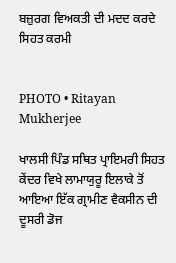ਬਜ਼ੁਰਗ ਵਿਅਕਤੀ ਦੀ ਮਦਦ ਕਰਦੇ ਸਿਹਤ ਕਰਮੀ


PHOTO • Ritayan Mukherjee

ਖਾਲਸੀ ਪਿੰਡ ਸਥਿਤ ਪ੍ਰਾਇਮਰੀ ਸਿਹਤ ਕੇਂਦਰ ਵਿਖੇ ਲਾਮਾਯੁਰੂ ਇਲਾਕੇ ਤੋਂ ਆਇਆ ਇੱਕ ਗ੍ਰਾਮੀਣ ਵੈਕਸੀਨ ਦੀ ਦੂਸਰੀ ਡੋਜ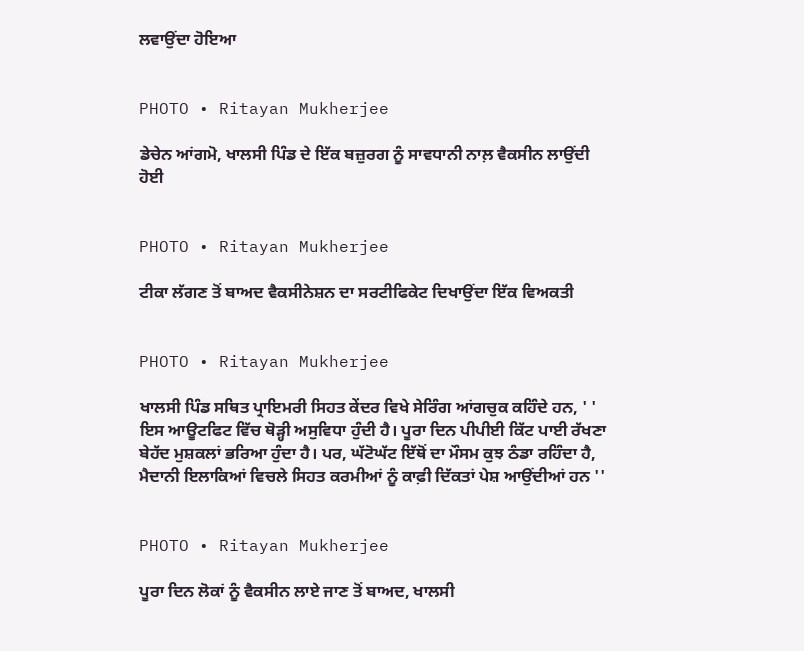ਲਵਾਉਂਦਾ ਹੋਇਆ


PHOTO • Ritayan Mukherjee

ਡੇਚੇਨ ਆਂਗਮੋ, ਖਾਲਸੀ ਪਿੰਡ ਦੇ ਇੱਕ ਬਜ਼ੁਰਗ ਨੂੰ ਸਾਵਧਾਨੀ ਨਾਲ਼ ਵੈਕਸੀਨ ਲਾਉਂਦੀ ਹੋਈ


PHOTO • Ritayan Mukherjee

ਟੀਕਾ ਲੱਗਣ ਤੋਂ ਬਾਅਦ ਵੈਕਸੀਨੇਸ਼ਨ ਦਾ ਸਰਟੀਫਿਕੇਟ ਦਿਖਾਉਂਦਾ ਇੱਕ ਵਿਅਕਤੀ


PHOTO • Ritayan Mukherjee

ਖਾਲਸੀ ਪਿੰਡ ਸਥਿਤ ਪ੍ਰਾਇਮਰੀ ਸਿਹਤ ਕੇਂਦਰ ਵਿਖੇ ਸੇਰਿੰਗ ਆਂਗਚੁਕ ਕਹਿੰਦੇ ਹਨ, ' ' ਇਸ ਆਊਟਫਿਟ ਵਿੱਚ ਥੋੜ੍ਹੀ ਅਸੁਵਿਧਾ ਹੁੰਦੀ ਹੈ। ਪੂਰਾ ਦਿਨ ਪੀਪੀਈ ਕਿੱਟ ਪਾਈ ਰੱਖਣਾ ਬੇਹੱਦ ਮੁਸ਼ਕਲਾਂ ਭਰਿਆ ਹੁੰਦਾ ਹੈ। ਪਰ, ਘੱਟੋਘੱਟ ਇੱਥੋਂ ਦਾ ਮੌਸਮ ਕੁਝ ਠੰਡਾ ਰਹਿੰਦਾ ਹੈ, ਮੈਦਾਨੀ ਇਲਾਕਿਆਂ ਵਿਚਲੇ ਸਿਹਤ ਕਰਮੀਆਂ ਨੂੰ ਕਾਫ਼ੀ ਦਿੱਕਤਾਂ ਪੇਸ਼ ਆਉਂਦੀਆਂ ਹਨ ''


PHOTO • Ritayan Mukherjee

ਪੂਰਾ ਦਿਨ ਲੋਕਾਂ ਨੂੰ ਵੈਕਸੀਨ ਲਾਏ ਜਾਣ ਤੋਂ ਬਾਅਦ, ਖਾਲਸੀ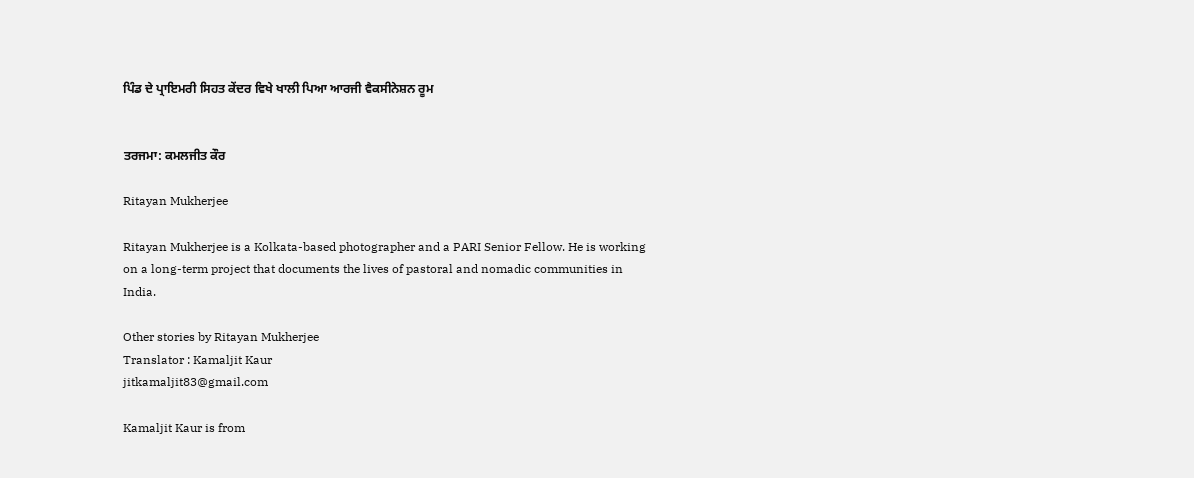ਪਿੰਡ ਦੇ ਪ੍ਰਾਇਮਰੀ ਸਿਹਤ ਕੇਂਦਰ ਵਿਖੇ ਖਾਲੀ ਪਿਆ ਆਰਜੀ ਵੈਕਸੀਨੇਸ਼ਨ ਰੂਮ


ਤਰਜਮਾ: ਕਮਲਜੀਤ ਕੌਰ

Ritayan Mukherjee

Ritayan Mukherjee is a Kolkata-based photographer and a PARI Senior Fellow. He is working on a long-term project that documents the lives of pastoral and nomadic communities in India.

Other stories by Ritayan Mukherjee
Translator : Kamaljit Kaur
jitkamaljit83@gmail.com

Kamaljit Kaur is from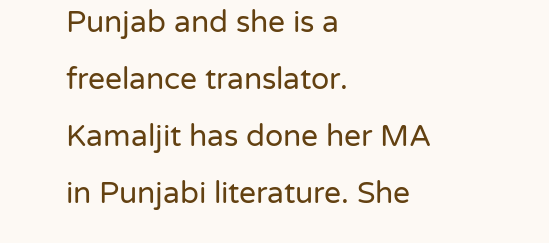Punjab and she is a freelance translator. Kamaljit has done her MA in Punjabi literature. She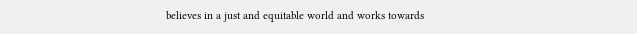believes in a just and equitable world and works towards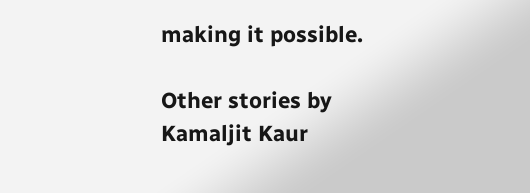making it possible.

Other stories by Kamaljit Kaur